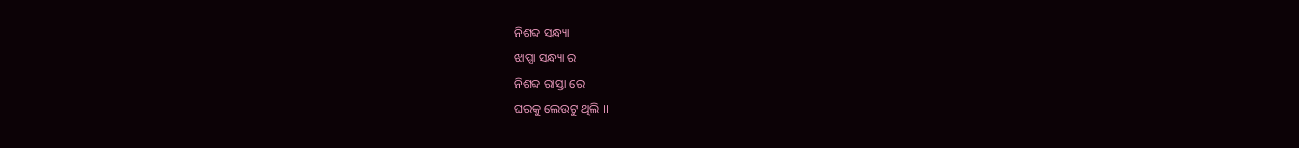ନିଶବ୍ଦ ସନ୍ଧ୍ୟା
ଝାପ୍ସା ସନ୍ଧ୍ୟା ର
ନିଶବ୍ଦ ରାସ୍ତା ରେ
ଘରକୁ ଲେଉଟୁ ଥିଲି ।।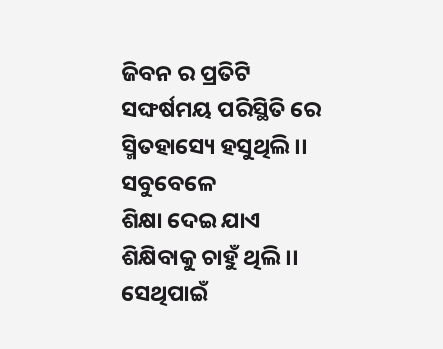ଜିବନ ର ପ୍ରତିଟି
ସଙ୍ଘର୍ଷମୟ ପରିସ୍ଥିତି ରେ
ସ୍ମିତହାସ୍ୟେ ହସୁଥିଲି ।।
ସବୁବେଳେ
ଶିକ୍ଷା ଦେଇ ଯାଏ
ଶିକ୍ଷିବାକୁ ଚାହୁଁ ଥିଲି ।।
ସେଥିପାଇଁ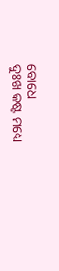ବୋଧେ
ଦୁଃଖ କଷ୍ଟ ମଧ୍ୟେ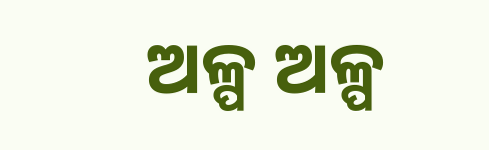ଅଳ୍ପ ଅଳ୍ପ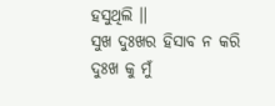ହସୁଥିଲି ।।
ସୁଖ ଦୁଃଖର ହିସାବ ନ କରି
ଦୁଃଖ କୁ ମୁଁ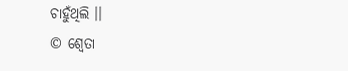ଚାହୁଁଥିଲି ।।
© ଶ୍ଵେତା